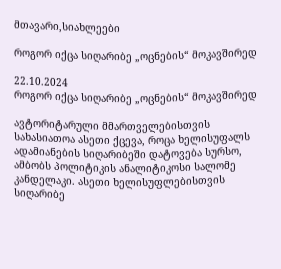მთავარი,სიახლეები

როგორ იქცა სიღარიბე „ოცნების“ მოკავშირედ

22.10.2024
როგორ იქცა სიღარიბე „ოცნების“ მოკავშირედ

ავტორიტარული მმართველებისთვის სახასიათოა ასეთი ქცევა, როცა ხელისუფალს ადამიანების სიღარიბეში დატოვება სურსო, ამბობს პოლიტიკის ანალიტიკოსი სალომე კანდელაკი. ასეთი ხელისუფლებისთვის სიღარიბე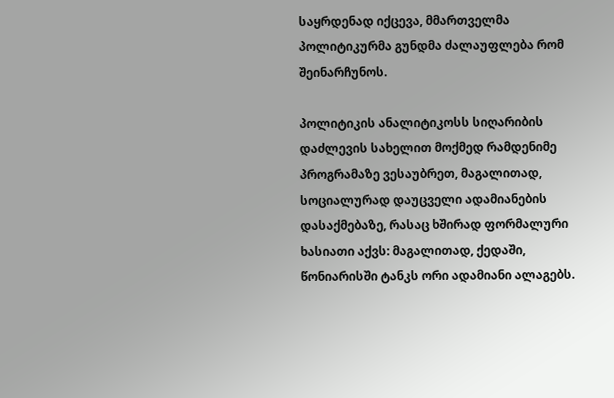საყრდენად იქცევა, მმართველმა პოლიტიკურმა გუნდმა ძალაუფლება რომ შეინარჩუნოს.

პოლიტიკის ანალიტიკოსს სიღარიბის დაძლევის სახელით მოქმედ რამდენიმე პროგრამაზე ვესაუბრეთ, მაგალითად, სოციალურად დაუცველი ადამიანების დასაქმებაზე, რასაც ხშირად ფორმალური ხასიათი აქვს: მაგალითად, ქედაში, წონიარისში ტანკს ორი ადამიანი ალაგებს.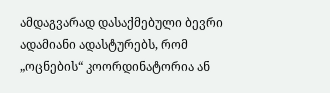ამდაგვარად დასაქმებული ბევრი ადამიანი ადასტურებს, რომ „ოცნების“ კოორდინატორია ან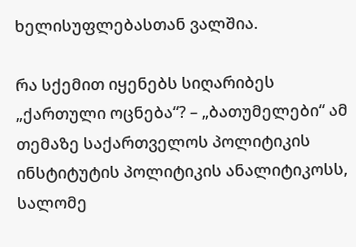ხელისუფლებასთან ვალშია.

რა სქემით იყენებს სიღარიბეს „ქართული ოცნება“? – „ბათუმელები“ ამ თემაზე საქართველოს პოლიტიკის ინსტიტუტის პოლიტიკის ანალიტიკოსს, სალომე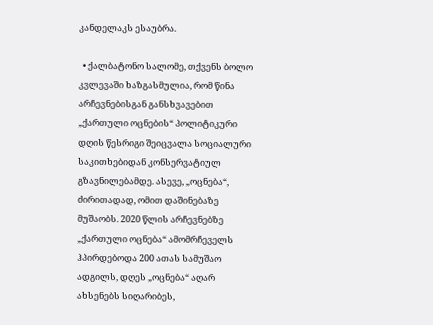კანდელაკს ესაუბრა.

  • ქალბატონო სალომე, თქვენს ბოლო კვლევაში ხაზგასმულია, რომ წინა არჩევნებისგან განსხვავებით „ქართული ოცნების“ პოლიტიკური დღის წესრიგი შეიცვალა სოციალური საკითხებიდან კონსერვატიულ გზავნილებამდე. ასევე, „ოცნება“, ძირითადად, ომით დაშინებაზე მუშაობს. 2020 წლის არჩევნებზე „ქართული ოცნება“ ამომრჩეველს ჰპირდებოდა 200 ათას სამუშაო ადგილს, დღეს „ოცნება“ აღარ ახსენებს სიღარიბეს,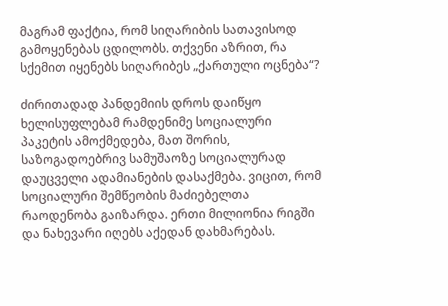მაგრამ ფაქტია, რომ სიღარიბის სათავისოდ გამოყენებას ცდილობს. თქვენი აზრით, რა სქემით იყენებს სიღარიბეს „ქართული ოცნება“?

ძირითადად პანდემიის დროს დაიწყო ხელისუფლებამ რამდენიმე სოციალური პაკეტის ამოქმედება, მათ შორის, საზოგადოებრივ სამუშაოზე სოციალურად დაუცველი ადამიანების დასაქმება. ვიცით, რომ სოციალური შემწეობის მაძიებელთა რაოდენობა გაიზარდა. ერთი მილიონია რიგში და ნახევარი იღებს აქედან დახმარებას.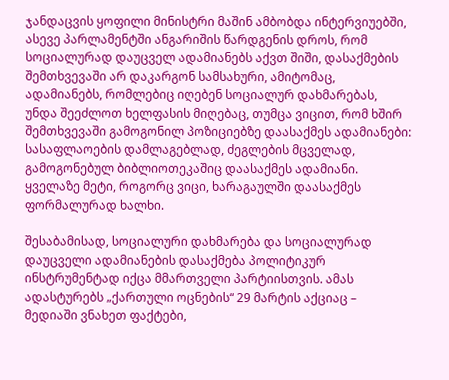ჯანდაცვის ყოფილი მინისტრი მაშინ ამბობდა ინტერვიუებში, ასევე პარლამენტში ანგარიშის წარდგენის დროს, რომ სოციალურად დაუცველ ადამიანებს აქვთ შიში, დასაქმების შემთხვევაში არ დაკარგონ სამსახური, ამიტომაც, ადამიანებს, რომლებიც იღებენ სოციალურ დახმარებას, უნდა შეეძლოთ ხელფასის მიღებაც, თუმცა ვიცით, რომ ხშირ შემთხვევაში გამოგონილ პოზიციებზე დაასაქმეს ადამიანები: სასაფლაოების დამლაგებლად, ძეგლების მცველად, გამოგონებულ ბიბლიოთეკაშიც დაასაქმეს ადამიანი. ყველაზე მეტი, როგორც ვიცი, ხარაგაულში დაასაქმეს ფორმალურად ხალხი.

შესაბამისად, სოციალური დახმარება და სოციალურად დაუცველი ადამიანების დასაქმება პოლიტიკურ ინსტრუმენტად იქცა მმართველი პარტიისთვის. ამას ადასტურებს „ქართული ოცნების“ 29 მარტის აქციაც – მედიაში ვნახეთ ფაქტები,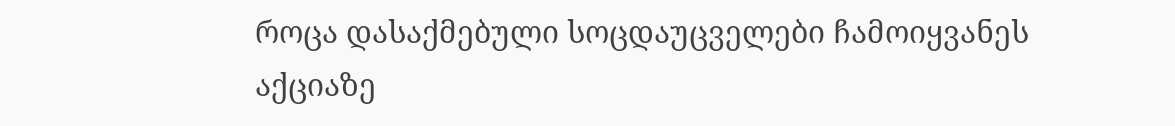როცა დასაქმებული სოცდაუცველები ჩამოიყვანეს აქციაზე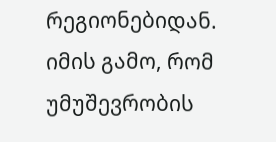რეგიონებიდან. იმის გამო, რომ უმუშევრობის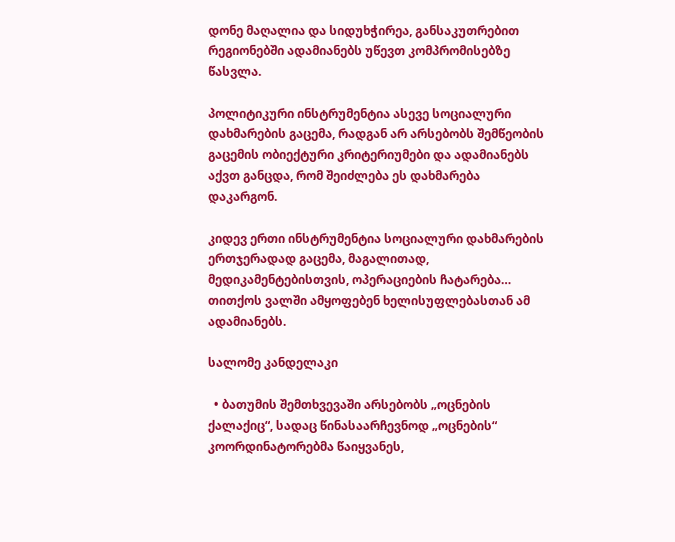დონე მაღალია და სიდუხჭირეა, განსაკუთრებით რეგიონებში ადამიანებს უწევთ კომპრომისებზე წასვლა.

პოლიტიკური ინსტრუმენტია ასევე სოციალური დახმარების გაცემა, რადგან არ არსებობს შემწეობის გაცემის ობიექტური კრიტერიუმები და ადამიანებს აქვთ განცდა, რომ შეიძლება ეს დახმარება დაკარგონ.

კიდევ ერთი ინსტრუმენტია სოციალური დახმარების ერთჯერადად გაცემა, მაგალითად, მედიკამენტებისთვის, ოპერაციების ჩატარება… თითქოს ვალში ამყოფებენ ხელისუფლებასთან ამ ადამიანებს.

სალომე კანდელაკი

  • ბათუმის შემთხვევაში არსებობს „ოცნების ქალაქიც“, სადაც წინასაარჩევნოდ „ოცნების“ კოორდინატორებმა წაიყვანეს,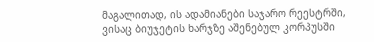მაგალითად, ის ადამიანები საჯარო რეესტრში, ვისაც ბიუჯეტის ხარჯზე აშენებულ კორპუსში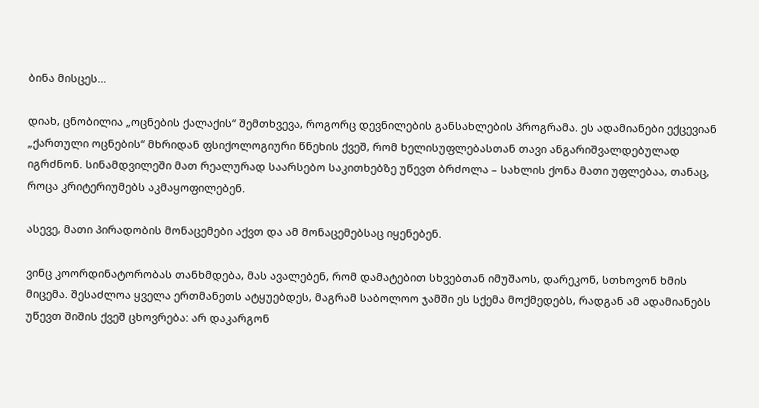ბინა მისცეს…

დიახ, ცნობილია „ოცნების ქალაქის“ შემთხვევა, როგორც დევნილების განსახლების პროგრამა. ეს ადამიანები ექცევიან „ქართული ოცნების“ მხრიდან ფსიქოლოგიური წნეხის ქვეშ, რომ ხელისუფლებასთან თავი ანგარიშვალდებულად იგრძნონ. სინამდვილეში მათ რეალურად საარსებო საკითხებზე უწევთ ბრძოლა – სახლის ქონა მათი უფლებაა, თანაც, როცა კრიტერიუმებს აკმაყოფილებენ.

ასევე, მათი პირადობის მონაცემები აქვთ და ამ მონაცემებსაც იყენებენ.

ვინც კოორდინატორობას თანხმდება, მას ავალებენ, რომ დამატებით სხვებთან იმუშაოს, დარეკონ, სთხოვონ ხმის მიცემა. შესაძლოა ყველა ერთმანეთს ატყუებდეს, მაგრამ საბოლოო ჯამში ეს სქემა მოქმედებს, რადგან ამ ადამიანებს უწევთ შიშის ქვეშ ცხოვრება: არ დაკარგონ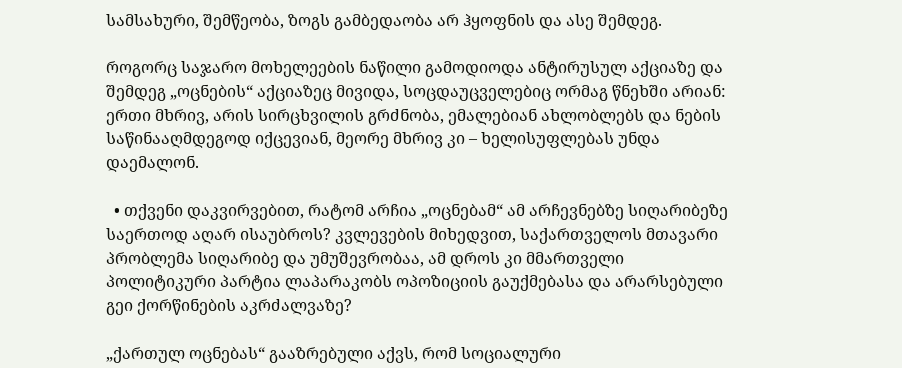სამსახური, შემწეობა, ზოგს გამბედაობა არ ჰყოფნის და ასე შემდეგ.

როგორც საჯარო მოხელეების ნაწილი გამოდიოდა ანტირუსულ აქციაზე და შემდეგ „ოცნების“ აქციაზეც მივიდა, სოცდაუცველებიც ორმაგ წნეხში არიან: ერთი მხრივ, არის სირცხვილის გრძნობა, ემალებიან ახლობლებს და ნების საწინააღმდეგოდ იქცევიან, მეორე მხრივ კი – ხელისუფლებას უნდა დაემალონ.

  • თქვენი დაკვირვებით, რატომ არჩია „ოცნებამ“ ამ არჩევნებზე სიღარიბეზე საერთოდ აღარ ისაუბროს? კვლევების მიხედვით, საქართველოს მთავარი პრობლემა სიღარიბე და უმუშევრობაა, ამ დროს კი მმართველი პოლიტიკური პარტია ლაპარაკობს ოპოზიციის გაუქმებასა და არარსებული გეი ქორწინების აკრძალვაზე?

„ქართულ ოცნებას“ გააზრებული აქვს, რომ სოციალური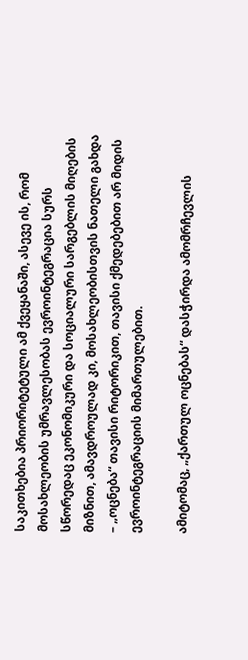საკითხებია პრიორიტეტული ამ ქვეყანაში, ასევე ის, რომ მოსახლეობის უმრავლესობას ევროინტეგრაცია სურს სწორედაც ეკონომიკური და სოციალური სარგებლის მიღების მიზნით, ამავდროულად კი, მოსახლეობისთვის ნათელი გახდა – „ოცნება“ თავისი რიტორიკით, თავისი ქმედებებით არ მიდის ევროინტეგრაციის მიმართულებით.

ამიტომაც, „ქართულ ოცნებას“ დასჭირდა ამომრჩევლის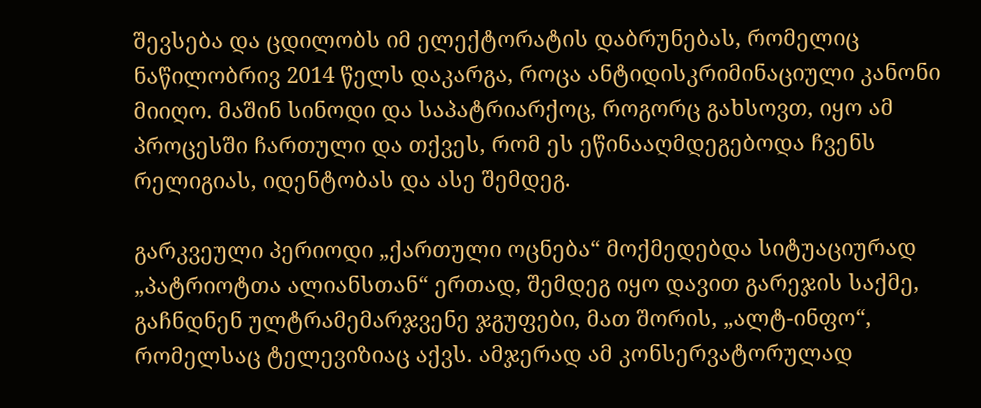შევსება და ცდილობს იმ ელექტორატის დაბრუნებას, რომელიც ნაწილობრივ 2014 წელს დაკარგა, როცა ანტიდისკრიმინაციული კანონი მიიღო. მაშინ სინოდი და საპატრიარქოც, როგორც გახსოვთ, იყო ამ პროცესში ჩართული და თქვეს, რომ ეს ეწინააღმდეგებოდა ჩვენს რელიგიას, იდენტობას და ასე შემდეგ.

გარკვეული პერიოდი „ქართული ოცნება“ მოქმედებდა სიტუაციურად „პატრიოტთა ალიანსთან“ ერთად, შემდეგ იყო დავით გარეჯის საქმე, გაჩნდნენ ულტრამემარჯვენე ჯგუფები, მათ შორის, „ალტ-ინფო“, რომელსაც ტელევიზიაც აქვს. ამჯერად ამ კონსერვატორულად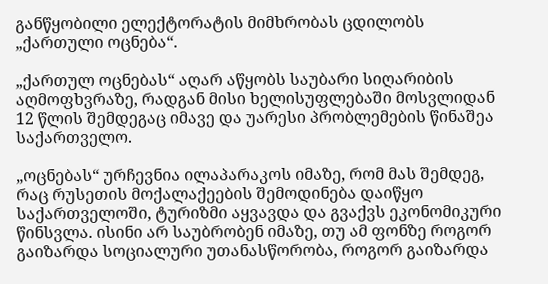განწყობილი ელექტორატის მიმხრობას ცდილობს „ქართული ოცნება“.

„ქართულ ოცნებას“ აღარ აწყობს საუბარი სიღარიბის აღმოფხვრაზე, რადგან მისი ხელისუფლებაში მოსვლიდან 12 წლის შემდეგაც იმავე და უარესი პრობლემების წინაშეა საქართველო.

„ოცნებას“ ურჩევნია ილაპარაკოს იმაზე, რომ მას შემდეგ, რაც რუსეთის მოქალაქეების შემოდინება დაიწყო საქართველოში, ტურიზმი აყვავდა და გვაქვს ეკონომიკური წინსვლა. ისინი არ საუბრობენ იმაზე, თუ ამ ფონზე როგორ გაიზარდა სოციალური უთანასწორობა, როგორ გაიზარდა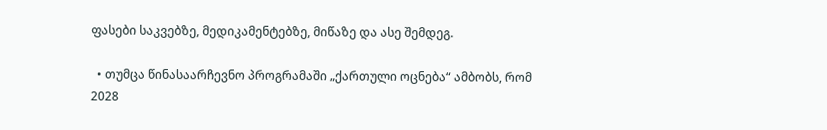ფასები საკვებზე, მედიკამენტებზე, მიწაზე და ასე შემდეგ.

  • თუმცა წინასაარჩევნო პროგრამაში „ქართული ოცნება“ ამბობს, რომ 2028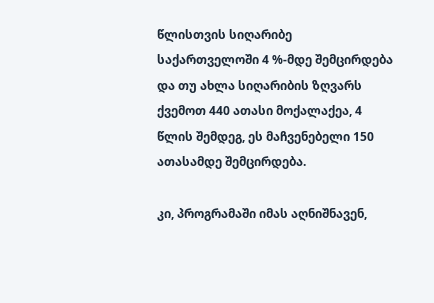წლისთვის სიღარიბე საქართველოში 4 %-მდე შემცირდება და თუ ახლა სიღარიბის ზღვარს ქვემოთ 440 ათასი მოქალაქეა, 4 წლის შემდეგ, ეს მაჩვენებელი 150 ათასამდე შემცირდება.

კი, პროგრამაში იმას აღნიშნავენ,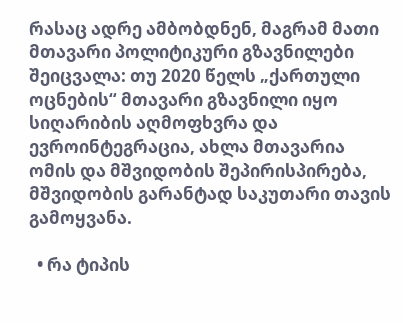რასაც ადრე ამბობდნენ, მაგრამ მათი მთავარი პოლიტიკური გზავნილები შეიცვალა: თუ 2020 წელს „ქართული ოცნების“ მთავარი გზავნილი იყო სიღარიბის აღმოფხვრა და ევროინტეგრაცია, ახლა მთავარია ომის და მშვიდობის შეპირისპირება, მშვიდობის გარანტად საკუთარი თავის გამოყვანა.

  • რა ტიპის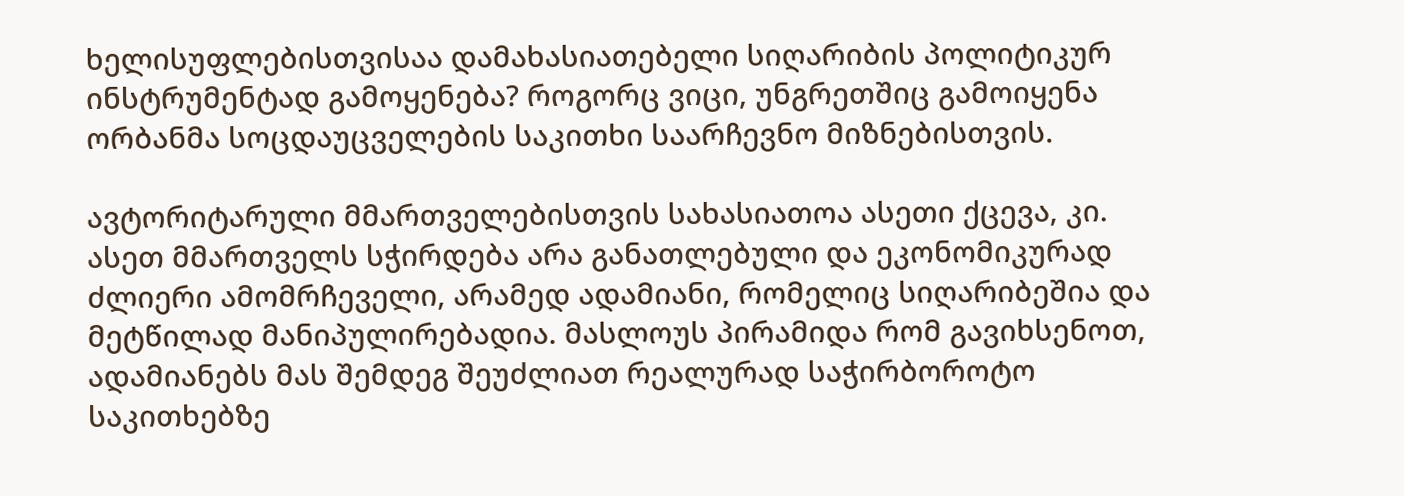ხელისუფლებისთვისაა დამახასიათებელი სიღარიბის პოლიტიკურ ინსტრუმენტად გამოყენება? როგორც ვიცი, უნგრეთშიც გამოიყენა ორბანმა სოცდაუცველების საკითხი საარჩევნო მიზნებისთვის.

ავტორიტარული მმართველებისთვის სახასიათოა ასეთი ქცევა, კი. ასეთ მმართველს სჭირდება არა განათლებული და ეკონომიკურად ძლიერი ამომრჩეველი, არამედ ადამიანი, რომელიც სიღარიბეშია და მეტწილად მანიპულირებადია. მასლოუს პირამიდა რომ გავიხსენოთ, ადამიანებს მას შემდეგ შეუძლიათ რეალურად საჭირბოროტო საკითხებზე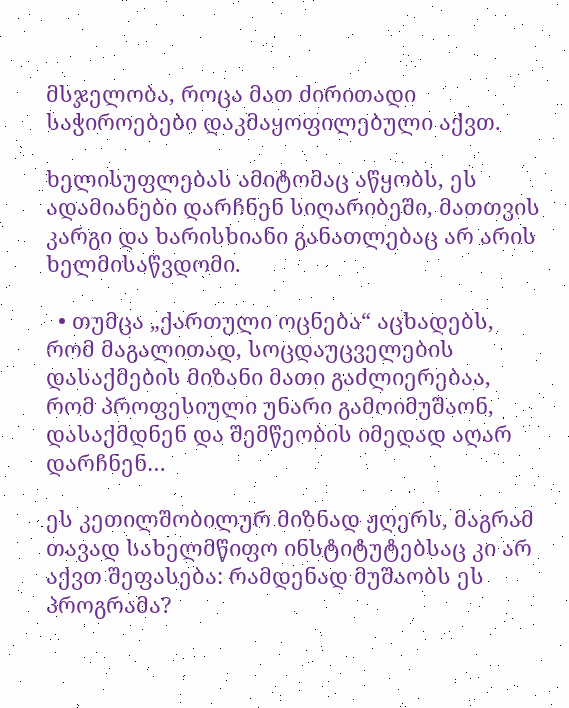მსჯელობა, როცა მათ ძირითადი საჭიროებები დაკმაყოფილებული აქვთ.

ხელისუფლებას ამიტომაც აწყობს, ეს ადამიანები დარჩნენ სიღარიბეში, მათთვის კარგი და ხარისხიანი განათლებაც არ არის ხელმისაწვდომი.

  • თუმცა „ქართული ოცნება“ აცხადებს, რომ მაგალითად, სოცდაუცველების დასაქმების მიზანი მათი გაძლიერებაა, რომ პროფესიული უნარი გამოიმუშაონ, დასაქმდნენ და შემწეობის იმედად აღარ დარჩნენ…

ეს კეთილშობილურ მიზნად ჟღერს, მაგრამ თავად სახელმწიფო ინსტიტუტებსაც კი არ აქვთ შეფასება: რამდენად მუშაობს ეს პროგრამა?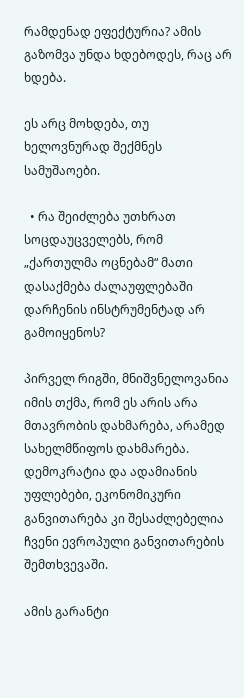რამდენად ეფექტურია? ამის გაზომვა უნდა ხდებოდეს, რაც არ ხდება.

ეს არც მოხდება, თუ ხელოვნურად შექმნეს სამუშაოები.

  • რა შეიძლება უთხრათ სოცდაუცველებს, რომ „ქართულმა ოცნებამ“ მათი დასაქმება ძალაუფლებაში დარჩენის ინსტრუმენტად არ გამოიყენოს?

პირველ რიგში, მნიშვნელოვანია იმის თქმა, რომ ეს არის არა მთავრობის დახმარება, არამედ სახელმწიფოს დახმარება. დემოკრატია და ადამიანის უფლებები, ეკონომიკური განვითარება კი შესაძლებელია ჩვენი ევროპული განვითარების შემთხვევაში.

ამის გარანტი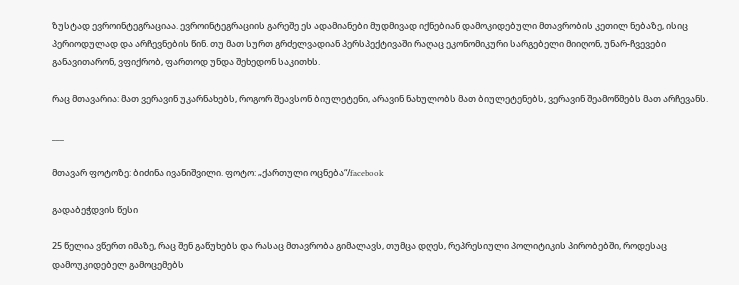ზუსტად ევროინტეგრაციაა. ევროინტეგრაციის გარეშე ეს ადამიანები მუდმივად იქნებიან დამოკიდებული მთავრობის კეთილ ნებაზე, ისიც პერიოდულად და არჩევნების წინ. თუ მათ სურთ გრძელვადიან პერსპექტივაში რაღაც ეკონომიკური სარგებელი მიიღონ, უნარ-ჩვევები განავითარონ, ვფიქრობ, ფართოდ უნდა შეხედონ საკითხს.

რაც მთავარია: მათ ვერავინ უკარნახებს, როგორ შეავსონ ბიულეტენი, არავინ ნახულობს მათ ბიულეტენებს, ვერავინ შეამოწმებს მათ არჩევანს.

___

მთავარ ფოტოზე: ბიძინა ივანიშვილი. ფოტო: „ქართული ოცნება“/facebook

გადაბეჭდვის წესი

25 წელია ვწერთ იმაზე, რაც შენ გაწუხებს და რასაც მთავრობა გიმალავს, თუმცა დღეს, რეპრესიული პოლიტიკის პირობებში, როდესაც დამოუკიდებელ გამოცემებს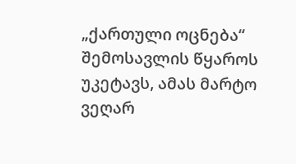„ქართული ოცნება“ შემოსავლის წყაროს უკეტავს, ამას მარტო ვეღარ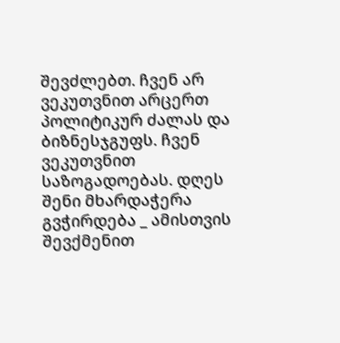შევძლებთ. ჩვენ არ ვეკუთვნით არცერთ პოლიტიკურ ძალას და ბიზნესჯგუფს. ჩვენ ვეკუთვნით საზოგადოებას. დღეს შენი მხარდაჭერა გვჭირდება _ ამისთვის შევქმენით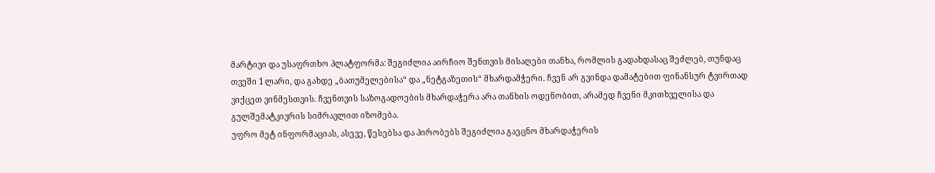მარტივი და უსაფრთხო პლატფორმა: შეგიძლია აირჩიო შენთვის მისაღები თანხა, რომლის გადახდასაც შეძლებ, თუნდაც თვეში 1 ლარი, და გახდე „ბათუმელებისა“ და „ნეტგაზეთის“ მხარდამჭერი. ჩვენ არ გვინდა დამატებით ფინანსურ ტვირთად ვიქცეთ ვინმესთვის. ჩვენთვის საზოგადოების მხარდაჭერა არა თანხის ოდენობით, არამედ ჩვენი მკითხველისა და გულშემატკივრის სიმრავლით იზომება.
უფრო მეტ ინფორმაციას, ასევე, წესებსა და პირობებს შეგიძლია გაეცნო მხარდაჭერის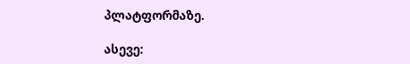პლატფორმაზე.

ასევე: